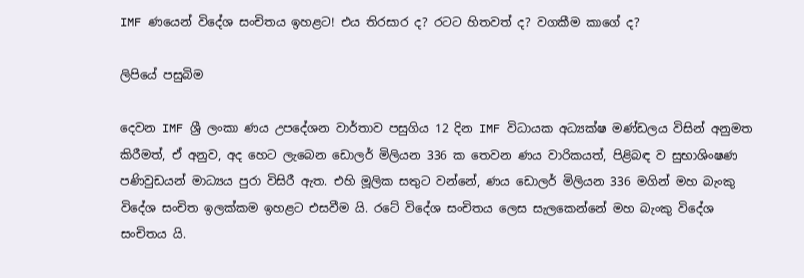IMF ණයෙන් විදේශ සංචිතය ඉහළට! එය තිරසාර ද? රටට හිතවත් ද? වගකීම කාගේ ද?

ලිපියේ පසුබිම

දෙවන IMF ශ්‍රී ලංකා ණය උපදේශන වාර්තාව පසුගිය 12 දින IMF විධායක අධ්‍යක්ෂ මණ්ඩලය විසින් අනුමත කිරීමත්, ඒ අනුව, අද හෙට ලැබෙන ඩොලර් මිලියන 336 ක තෙවන ණය වාරිකයත්, පිළිබඳ ව සුභාශිංෂණ පණිවුඩයන් මාධ්‍යය පුරා විසිරී ඇත. එහි මූලික සතුට වන්නේ, ණය ඩොලර් මිලියන 336 මගින් මහ බැංකු විදේශ සංචිත ඉලක්කම ඉහළට එසවීම යි. රටේ විදේශ සංචිතය ලෙස සැලකෙන්නේ මහ බැංකු විදේශ සංචිතය යි.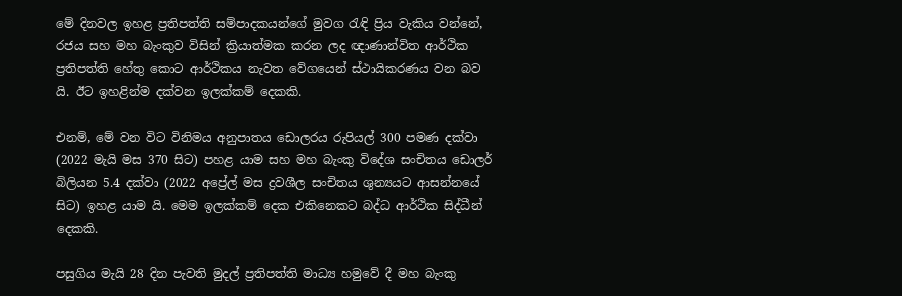මේ දිනවල ඉහළ ප්‍රතිපත්ති සම්පාදකයන්ගේ මුවග රැඳි ප්‍රිය වැකිය වන්නේ, රජය සහ මහ බැංකුව විසින් ක්‍රියාත්මක කරන ලද ඥාණාන්විත ආර්ථික ප්‍රතිපත්ති හේතු කොට ආර්ථිකය නැවත වේගයෙන් ස්ථායිකරණය වන බව යි. ඊට ඉහළින්ම දක්වන ඉලක්කම් දෙකකි.

එනම්, මේ වන විට විනිමය අනුපාතය ඩොලරය රුපියල් 300 පමණ දක්වා (2022 මැයි මස 370 සිට) පහළ යාම සහ මහ බැංකු විදේශ සංචිතය ඩොලර් බිලියන 5.4 දක්වා (2022 අප්‍රේල් මස ද්‍රවශීල සංචිතය ශුන්‍යයට ආසන්නයේ සිට) ඉහළ යාම යි. මෙම ඉලක්කම් දෙක එකිනෙකට බද්ධ ආර්ථික සිද්ධීන් දෙකකි.

පසුගිය මැයි 28 දින පැවති මුදල් ප්‍රතිපත්ති මාධ්‍ය හමුවේ දී මහ බැංකු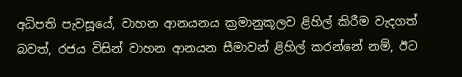අධිපති පැවසූයේ, වාහන ආනයනය ක්‍රමානුකූලව ළිහිල් කිරීම වැදගත් බවත්, රජය විසින් වාහන ආනයන සීමාවන් ළිහිල් කරන්නේ නම්, ඊට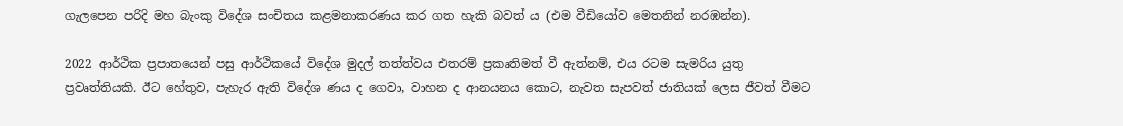ගැලපෙන පරිදි මහ බැංකු විදේශ සංචිතය කළමනාකරණය කර ගත හැකි බවත් ය (එම වීඩියෝව මෙතනින් නරඹන්න).

2022 ආර්ථික ප්‍රපාතයෙන් පසු ආර්ථිකයේ විදේශ මුදල් තත්ත්වය එතරම් ප්‍රකෘතිමත් වී ඇත්නම්, එය රටම සැමරිය යුතු ප්‍රවෘත්තියකි. ඊට හේතුව, පැහැර ඇති විදේශ ණය ද ගෙවා, වාහන ද ආනයනය කොට, නැවත සැපවත් ජාතියක් ලෙස ජීවත් වීමට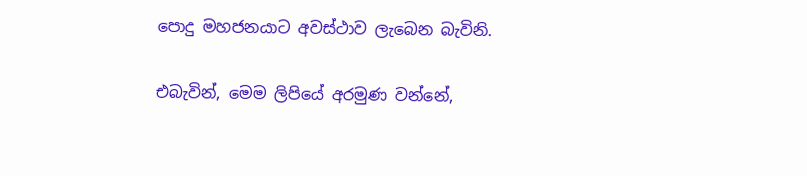පොදු මහජනයාට අවස්ථාව ලැබෙන බැවිනි.

එබැවින්, මෙම ලිපියේ අරමුණ වන්නේ,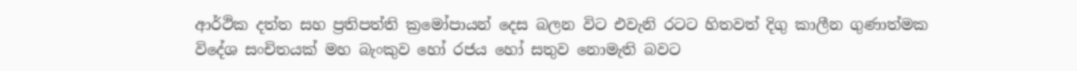ආර්ථික දත්ත සහ ප්‍රතිපත්ති ක්‍රමෝපායන් දෙස බලන විට එවැනි රටට හිතවත් දිගු කාලීන ගුණාත්මක විදේශ සංචිතයක් මහ බැංකුව හෝ රජය හෝ සතුව නොමැති බවට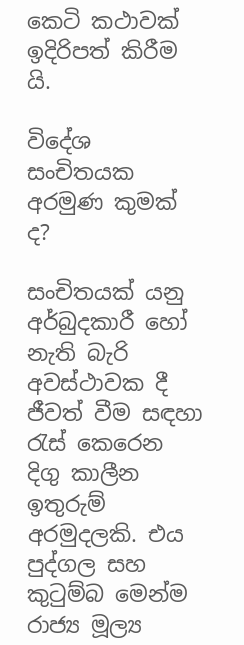කෙටි කථාවක් ඉදිරිපත් කිරීම යි.

විදේශ සංචිතයක අරමුණ කුමක් ද?

සංචිතයක් යනු අර්බුදකාරී හෝ නැති බැරි අවස්ථාවක දී ජීවත් වීම සඳහා රැස් කෙරෙන දිගු කාලීන ඉතුරුම් අරමුදලකි. එය පුද්ගල සහ කුටුම්බ මෙන්ම රාජ්‍ය මූල්‍ය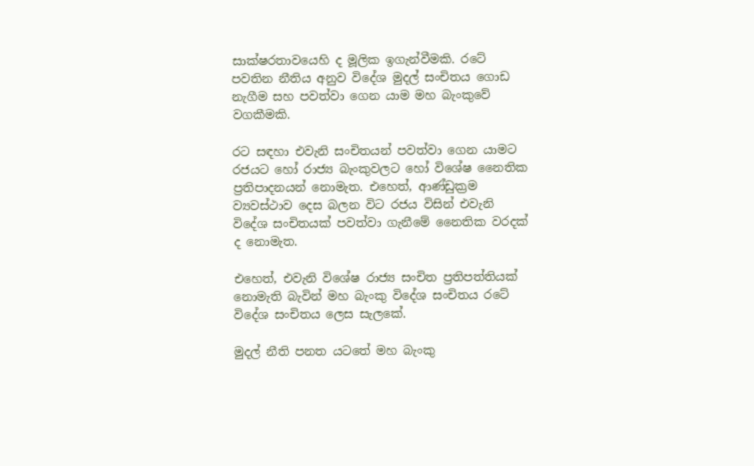සාක්ෂරතාවයෙහි ද මූලික ඉගැන්වීමකි. රටේ පවතින නීතිය අනුව විදේශ මුදල් සංචිතය ගොඩ නැගීම සහ පවත්වා ගෙන යාම මහ බැංකුවේ වගකීමකි.

රට සඳහා එවැනි සංචිතයන් පවත්වා ගෙන යාමට රජයට හෝ රාජ්‍ය බැංකුවලට හෝ විශේෂ නෛතික ප්‍රතිපාදනයන් නොමැත. එහෙත්, ආණ්ඩුක්‍රම ව්‍යවස්ථාව දෙස බලන විට රජය විසින් එවැනි විදේශ සංචිතයක් පවත්වා ගැනීමේ නෛතික වරදක් ද නොමැත.

එහෙත්, එවැනි විශේෂ රාජ්‍ය සංචිත ප්‍රතිපත්තියක් නොමැති බැවින් මහ බැංකු විදේශ සංචිතය රටේ විදේශ සංචිතය ලෙස සැලකේ.

මුදල් නීති පනත යටතේ මහ බැංකු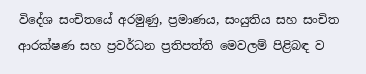විදේශ සංචිතයේ අරමුණු, ප්‍රමාණය, සංයුතිය සහ සංචිත ආරක්ෂණ සහ ප්‍රවර්ධන ප්‍රතිපත්ති මෙවලම් පිළිබඳ ව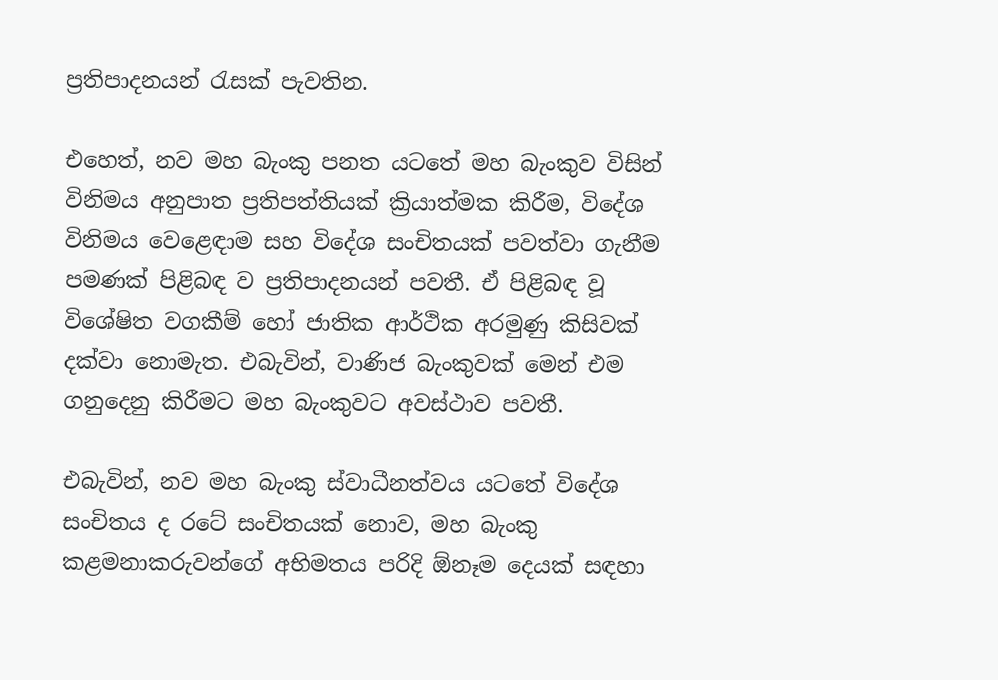ප්‍රතිපාදනයන් රැසක් පැවතින.

එහෙත්, නව මහ බැංකු පනත යටතේ මහ බැංකුව විසින් විනිමය අනුපාත ප්‍රතිපත්තියක් ක්‍රියාත්මක කිරීම, විදේශ විනිමය වෙළෙඳාම සහ විදේශ සංචිතයක් පවත්වා ගැනීම පමණක් පිළිබඳ ව ප්‍රතිපාදනයන් පවතී. ඒ පිළිබඳ වූ විශේෂිත වගකීම් හෝ ජාතික ආර්ථික අරමුණු කිසිවක් දක්වා නොමැත. එබැවින්, වාණිජ බැංකුවක් මෙන් එම ගනුදෙනු කිරීමට මහ බැංකුවට අවස්ථාව පවතී.

එබැවින්, නව මහ බැංකු ස්වාධීනත්වය යටතේ විදේශ සංචිතය ද රටේ සංචිතයක් නොව, මහ බැංකු කළමනාකරුවන්ගේ අභිමතය පරිදි ඕනෑම දෙයක් සඳහා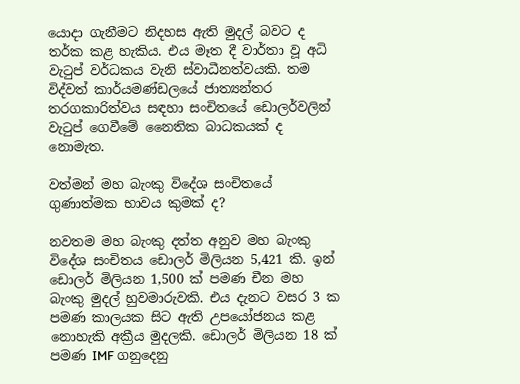යොදා ගැනීමට නිදහස ඇති මුදල් බවට ද තර්ක කළ හැකිය. එය මෑත දී වාර්තා වූ අධි වැටුප් වර්ධකය වැනි ස්වාධීනත්වයකි. තම විද්වත් කාර්යමණ්ඩලයේ ජාත්‍යන්තර තරගකාරිත්වය සඳහා සංචිතයේ ඩොලර්වලින් වැටුප් ගෙවීමේ නෛතික බාධකයක් ද නොමැත.

වත්මන් මහ බැංකු විදේශ සංචිතයේ ගුණාත්මක භාවය කුමක් ද?

නවතම මහ බැංකු දත්ත අනුව මහ බැංකු විදේශ සංචිතය ඩොලර් මිලියන 5,421 කි. ඉන් ඩොලර් මිලියන 1,500 ක් පමණ චීන මහ බැංකු මුදල් හුවමාරුවකි. එය දැනට වසර 3 ක පමණ කාලයක සිට ඇති උපයෝජනය කළ නොහැකි අක්‍රීය මුදලකි. ඩොලර් මිලියන 18 ක් පමණ IMF ගනුදෙනු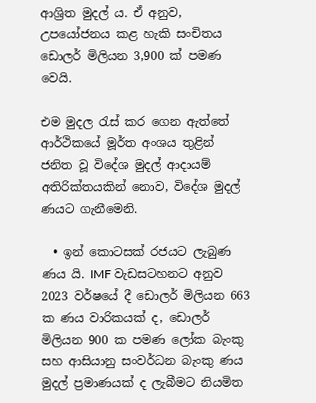ආශ්‍රිත මුදල් ය. ඒ අනුව, උපයෝජනය කළ හැකි සංචිතය ඩොලර් මිලියන 3,900 ක් පමණ වෙයි.

එම මුදල රැස් කර ගෙන ඇත්තේ ආර්ථිකයේ මූර්ත අංශය තුළින් ජනිත වූ විදේශ මුදල් ආදායම් අතිරික්තයකින් නොව, විදේශ මුදල් ණයට ගැනීමෙනි.

  • ඉන් කොටසක් රජයට ලැබුණ ණය යි. IMF වැඩසටහනට අනුව 2023 වර්ෂයේ දී ඩොලර් මිලියන 663 ක ණය වාරිකයක් ද, ඩොලර් මිලියන 900 ක පමණ ලෝක බැංකු සහ ආසියානු සංවර්ධන බැංකු ණය මුදල් ප්‍රමාණයක් ද ලැබීමට නියමිත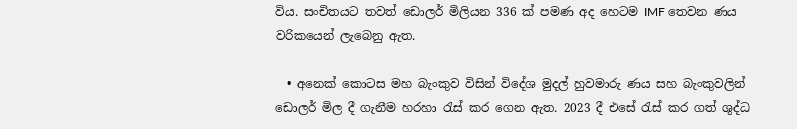විය. සංචිතයට තවත් ඩොලර් මිලියන 336 ක් පමණ අද හෙටම IMF තෙවන ණය වරිකයෙන් ලැබෙනු ඇත.

  • අනෙක් කොටස මහ බැංකුව විසින් විදේශ මුදල් හුවමාරු ණය සහ බැංකුවලින් ඩොලර් මිල දී ගැනීම හරහා රැස් කර ගෙන ඇත. 2023 දී එසේ රැස් කර ගත් ශුද්ධ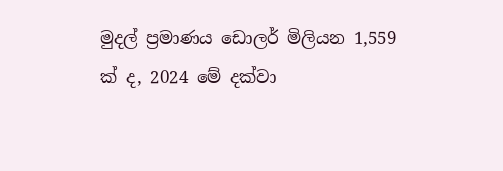මුදල් ප්‍රමාණය ඩොලර් මිලියන 1,559 ක් ද, 2024 මේ දක්වා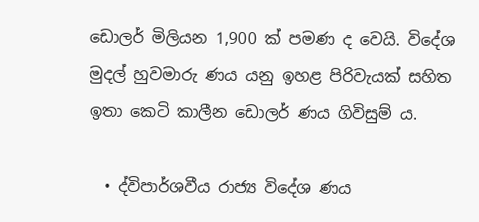ඩොලර් මිලියන 1,900 ක් පමණ ද වෙයි. විදේශ මුදල් හුවමාරු ණය යනු ඉහළ පිරිවැයක් සහිත ඉතා කෙටි කාලීන ඩොලර් ණය ගිවිසුම් ය.

  • ද්විපාර්ශවීය රාජ්‍ය විදේශ ණය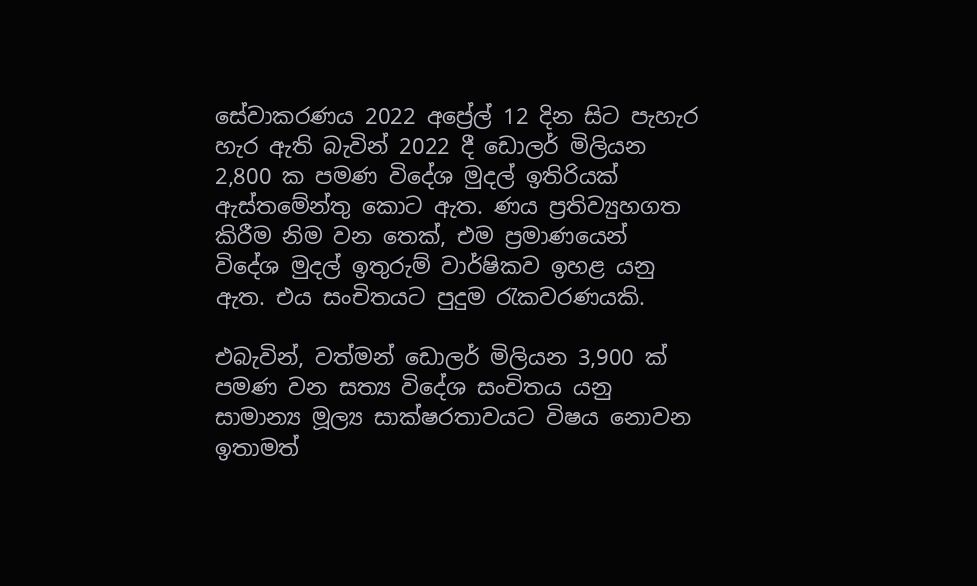සේවාකරණය 2022 අප්‍රේල් 12 දින සිට පැහැර හැර ඇති බැවින් 2022 දී ඩොලර් මිලියන 2,800 ක පමණ විදේශ මුදල් ඉතිරියක් ඇස්තමේන්තු කොට ඇත. ණය ප්‍රතිව්‍යුහගත කිරීම නිම වන තෙක්, එම ප්‍රමාණයෙන් විදේශ මුදල් ඉතුරුම් වාර්ෂිකව ඉහළ යනු ඇත. එය සංචිතයට පුදුම රැකවරණයකි.

එබැවින්, වත්මන් ඩොලර් මිලියන 3,900 ක් පමණ වන සත්‍ය විදේශ සංචිතය යනු සාමාන්‍ය මූල්‍ය සාක්ෂරතාවයට විෂය නොවන ඉතාමත්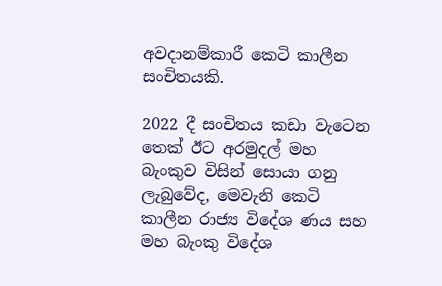අවදානම්කාරී කෙටි කාලීන සංචිතයකි.

2022 දී සංචිතය කඩා වැටෙන තෙක් ඊට අරමුදල් මහ බැංකුව විසින් සොයා ගනු ලැබුවේද, මෙවැනි කෙටි කාලීන රාජ්‍ය විදේශ ණය සහ මහ බැංකු විදේශ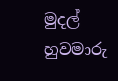මුදල් හුවමාරු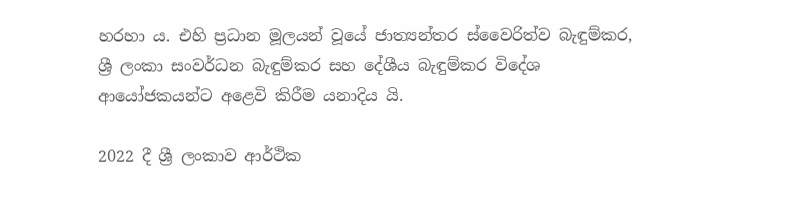හරහා ය. එහි ප්‍රධාන මූලයන් වූයේ ජාත්‍යන්තර ස්වෛරිත්ව බැඳුම්කර, ශ්‍රී ලංකා සංවර්ධන බැඳුම්කර සහ දේශීය බැඳුම්කර විදේශ ආයෝජකයන්ට අළෙවි කිරීම යනාදිය යි.

2022 දී ශ්‍රී ලංකාව ආර්ථික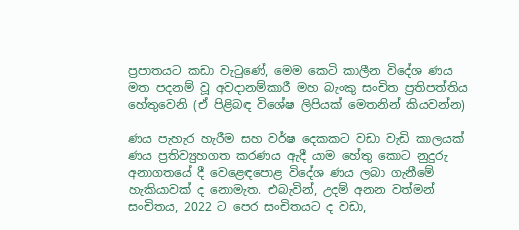ප්‍රපාතයට කඩා වැටුණේ, මෙම කෙටි කාලීන විදේශ ණය මත පදනම් වූ අවදානම්කාරී මහ බැංකු සංචිත ප්‍රතිපත්තිය හේතුවෙනි (ඒ පිළිබඳ විශේෂ ලිපියක් මෙතනින් කියවන්න)

ණය පැහැර හැරීම සහ වර්ෂ දෙකකට වඩා වැඩි කාලයක් ණය ප්‍රතිව්‍යුහගත කරණය ඇදී යාම හේතු කොට නුදුරු අනාගතයේ දී වෙළෙඳපොළ විදේශ ණය ලබා ගැනීමේ හැකියාවක් ද නොමැත. එබැවින්, උදම් අනන වත්මන් සංචිතය, 2022 ට පෙර සංචිතයට ද වඩා,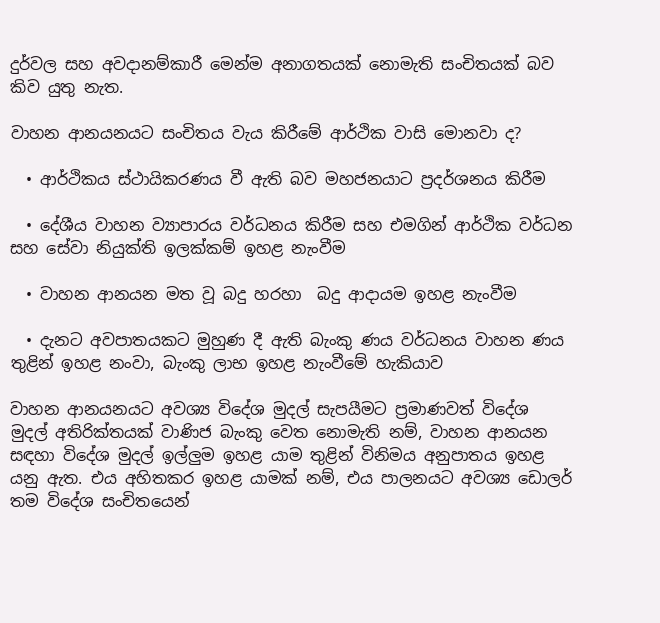දුර්වල සහ අවදානම්කාරී මෙන්ම අනාගතයක් නොමැති සංචිතයක් බව කිව යුතු නැත.

වාහන ආනයනයට සංචිතය වැය කිරීමේ ආර්ථික වාසි මොනවා ද?

  • ආර්ථිකය ස්ථායිකරණය වී ඇති බව මහජනයාට ප්‍රදර්ශනය කිරීම

  • දේශීය වාහන ව්‍යාපාරය වර්ධනය කිරීම සහ එමගින් ආර්ථික වර්ධන සහ සේවා නියුක්ති ඉලක්කම් ඉහළ නැංවීම

  • වාහන ආනයන මත වූ බදු හරහා  බදු ආදායම ඉහළ නැංවීම

  • දැනට අවපාතයකට මුහුණ දී ඇති බැංකු ණය වර්ධනය වාහන ණය තුළින් ඉහළ නංවා, බැංකු ලාභ ඉහළ නැංවීමේ හැකියාව

වාහන ආනයනයට අවශ්‍ය විදේශ මුදල් සැපයීමට ප්‍රමාණවත් විදේශ මුදල් අතිරික්තයක් වාණිජ බැංකු වෙත නොමැති නම්, වාහන ආනයන සඳහා විදේශ මුදල් ඉල්ලුම ඉහළ යාම තුළින් විනිමය අනුපාතය ඉහළ යනු ඇත. එය අහිතකර ඉහළ යාමක් නම්, එය පාලනයට අවශ්‍ය ඩොලර් තම විදේශ සංචිතයෙන්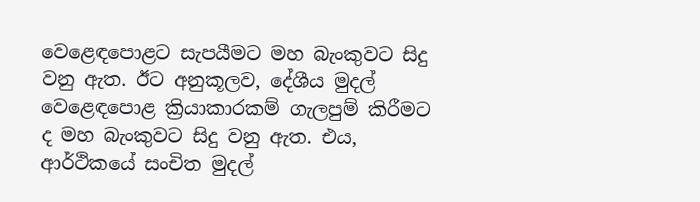වෙළෙඳපොළට සැපයීමට මහ බැංකුවට සිදු වනු ඇත. ඊට අනුකූලව, දේශීය මුදල් වෙළෙඳපොළ ක්‍රියාකාරකම් ගැලපුම් කිරීමට ද මහ බැංකුවට සිදු වනු ඇත. එය, ආර්ථිකයේ සංචිත මුදල්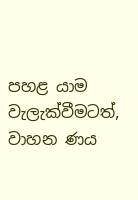පහළ යාම වැලැක්වීමටත්, වාහන ණය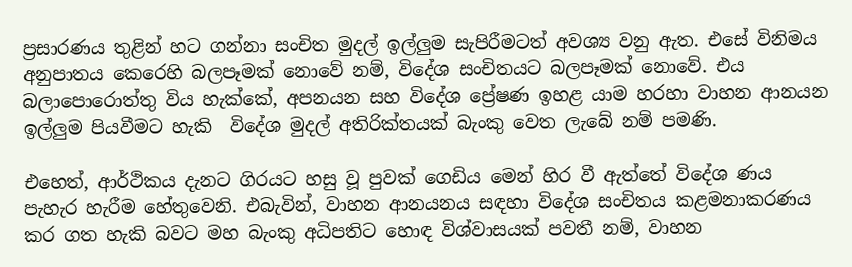ප්‍රසාරණය තුළින් හට ගන්නා සංචිත මුදල් ඉල්ලුම සැපිරීමටත් අවශ්‍ය වනු ඇත. එසේ විනිමය අනුපාතය කෙරෙහි බලපෑමක් නොවේ නම්, විදේශ සංචිතයට බලපෑමක් නොවේ. එය බලාපොරොත්තු විය හැක්කේ, අපනයන සහ විදේශ ප්‍රේෂණ ඉහළ යාම හරහා වාහන ආනයන ඉල්ලුම පියවීමට හැකි  විදේශ මුදල් අතිරික්තයක් බැංකු වෙත ලැබේ නම් පමණි.

එහෙත්, ආර්ථිකය දැනට ගිරයට හසු වූ පුවක් ගෙඩිය මෙන් හිර වී ඇත්තේ විදේශ ණය පැහැර හැරීම හේතුවෙනි. එබැවින්, වාහන ආනයනය සඳහා විදේශ සංචිතය කළමනාකරණය කර ගත හැකි බවට මහ බැංකු අධිපතිට හොඳ විශ්වාසයක් පවතී නම්, වාහන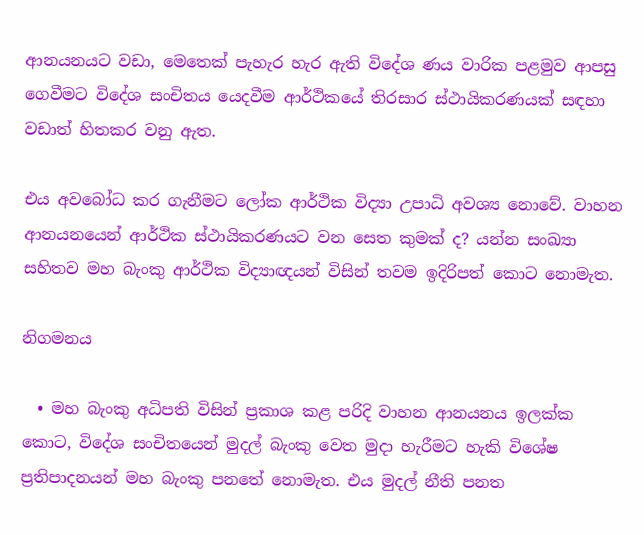ආනයනයට වඩා, මෙතෙක් පැහැර හැර ඇති විදේශ ණය වාරික පළමුව ආපසු ගෙවීමට විදේශ සංචිතය යෙදවීම ආර්ථිකයේ තිරසාර ස්ථායිකරණයක් සඳහා වඩාත් හිතකර වනු ඇත.

එය අවබෝධ කර ගැනීමට ලෝක ආර්ථික විද්‍යා උපාධි අවශ්‍ය නොවේ. වාහන ආනයනයෙන් ආර්ථික ස්ථායිකරණයට වන සෙත කුමක් ද? යන්න සංඛ්‍යා සහිතව මහ බැංකු ආර්ථික විද්‍යාඥයන් විසින් තවම ඉදිරිපත් කොට නොමැත.

නිගමනය

  • මහ බැංකු අධිපති විසින් ප්‍රකාශ කළ පරිදි වාහන ආනයනය ඉලක්ක කොට, විදේශ සංචිතයෙන් මුදල් බැංකු වෙත මුදා හැරීමට හැකි විශේෂ ප්‍රතිපාදනයන් මහ බැංකු පනතේ නොමැත. එය මුදල් නීති පනත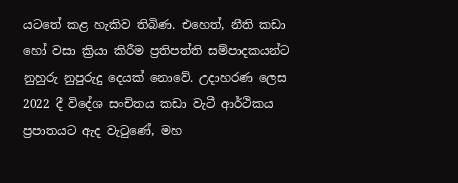යටතේ කළ හැකිව තිබිණ. එහෙත්, නීති කඩා හෝ වසා ක්‍රියා කිරීම ප්‍රතිපත්ති සම්පාදකයන්ට නුහුරු නුපුරුදු දෙයක් නොවේ. උදාහරණ ලෙස 2022 දී විදේශ සංචිතය කඩා වැටී ආර්ථිකය ප්‍රපාතයට ඇද වැටුණේ, මහ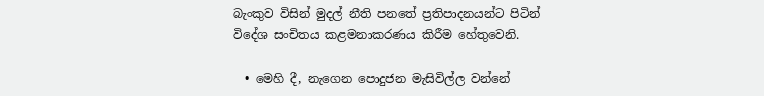බැංකුව විසින් මුදල් නීති පනතේ ප්‍රතිපාදනයන්ට පිටින් විදේශ සංචිතය කළමනාකරණය කිරීම හේතුවෙනි.

  • මෙහි දී, නැගෙන පොදුජන මැසිවිල්ල වන්නේ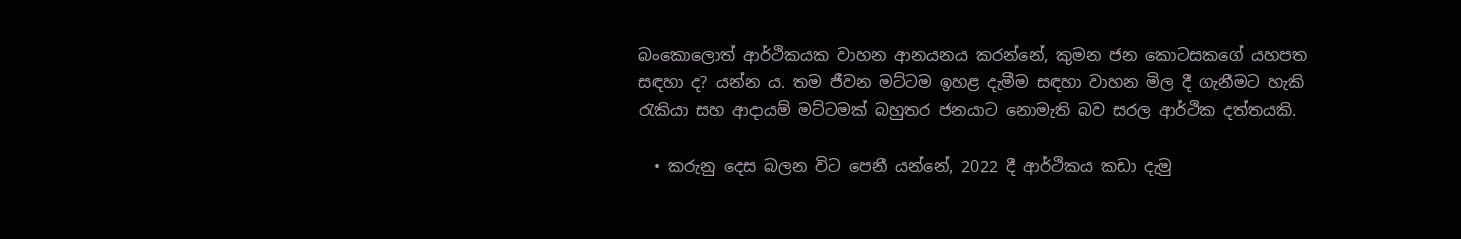බංකොලොත් ආර්ථිකයක වාහන ආනයනය කරන්නේ, කුමන ජන කොටසකගේ යහපත සඳහා ද? යන්න ය. තම ජීවන මට්ටම ඉහළ දැමීම සඳහා වාහන මිල දී ගැනීමට හැකි රැකියා සහ ආදායම් මට්ටමක් බහුතර ජනයාට නොමැති බව සරල ආර්ථික දත්තයකි.

  • කරුනු දෙස බලන විට පෙනී යන්නේ, 2022 දී ආර්ථිකය කඩා දැමු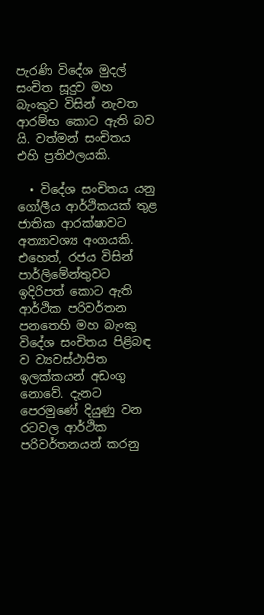පැරණි විදේශ මුදල් සංචිත සූදුව මහ බැංකුව විසින් නැවත ආරම්භ කොට ඇති බව යි. වත්මන් සංචිතය එහි ප්‍රතිඵලයකි.

  • විදේශ සංචිතය යනු ගෝලීය ආර්ථිකයක් තුළ ජාතික ආරක්ෂාවට අත්‍යාවශ්‍ය අංගයකි. එහෙත්, රජය විසින් පාර්ලිමේන්තුවට ඉදිරිපත් කොට ඇති ආර්ථික පරිවර්තන පනතෙහි මහ බැංකු විදේශ සංචිතය පිළිබඳ ව ව්‍යවස්ථාපිත ඉලක්කයන් අඩංගු නොවේ. දැනට පෙරමුණේ දියුණු වන රටවල ආර්ථික පරිවර්තනයන් කරනු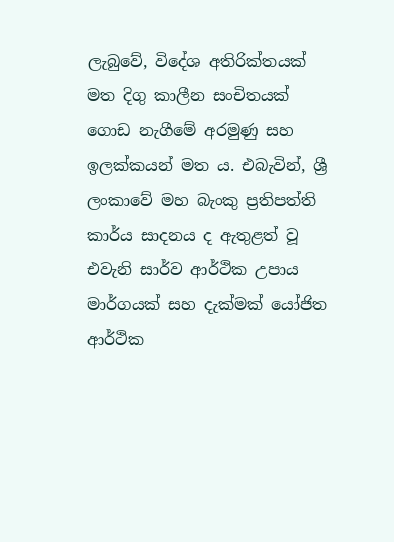ලැබුවේ, විදේශ අතිරික්තයක් මත දිගු කාලීන සංචිතයක් ගොඩ නැගීමේ අරමුණු සහ ඉලක්කයන් මත ය. එබැවින්, ශ්‍රී ලංකාවේ මහ බැංකු ප්‍රතිපත්ති කාර්ය සාදනය ද ඇතුළත් වූ එවැනි සාර්ව ආර්ථික උපාය මාර්ගයක් සහ දැක්මක් යෝජිත ආර්ථික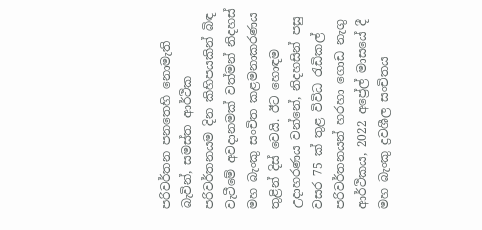පරිවර්තන පනතෙහි නොමැති බැවින්, සමස්ත ආර්ථික පරිවර්තනයම දින කිහිපයකින් බිඳ වැටීමේ අවදානමක් වත්මන් නිදහස් මහ බැංකු සංචිත කළමනාකරණය තුළින් දිස් වෙයි. ඊට හොඳම උදාහරණය වන්නේ, නිදහසින් පසු වසර 75 ක් තුළ විවිධ රැඩිකල් පරිවර්තනයන් හරහා ගොඩ නැගු ආර්ථිකය, 2022 අප්‍රේල් මාසයේ දී මහ බැංකු ද්‍රවශීල සංචිතය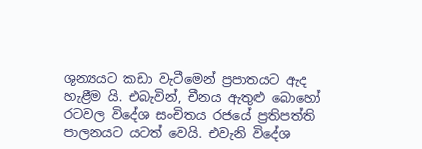ශුන්‍යයට කඩා වැටීමෙන් ප්‍රපාතයට ඇද හැළීම යි. එබැවින්, චීනය ඇතුළු බොහෝ රටවල විදේශ සංචිතය රජයේ ප්‍රතිපත්ති පාලනයට යටත් වෙයි. එවැනි විදේශ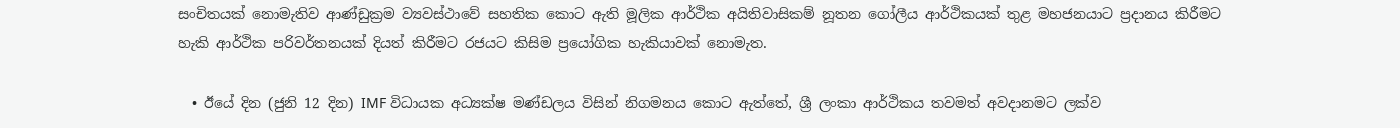සංචිතයක් නොමැතිව ආණ්ඩුක්‍රම ව්‍යවස්ථාවේ සහතික කොට ඇති මූලික ආර්ථික අයිතිවාසිකම් නූතන ගෝලීය ආර්ථිකයක් තුළ මහජනයාට ප්‍රදානය කිරීමට හැකි ආර්ථික පරිවර්තනයක් දියත් කිරීමට රජයට කිසිම ප්‍රයෝගික හැකියාවක් නොමැත.

  • ඊයේ දින (ජුනි 12 දින) IMF විධායක අධ්‍යක්ෂ මණ්ඩලය විසින් නිගමනය කොට ඇත්තේ, ශ්‍රී ලංකා ආර්ථිකය තවමත් අවදානමට ලක්ව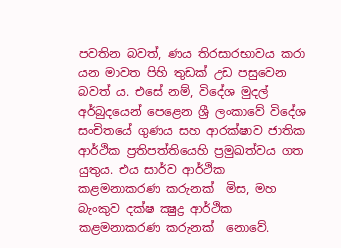පවතින බවත්, ණය තිරසාරභාවය කරා යන මාවත පිහි තුඩක් උඩ පසුවෙන බවත් ය. එසේ නම්, විදේශ මුදල් අර්බුදයෙන් පෙළෙන ශ්‍රී ලංකාවේ විදේශ සංචිතයේ ගුණය සහ ආරක්ෂාව ජාතික ආර්ථික ප්‍රතිපත්තියෙහි ප්‍රමුඛත්වය ගත යුතුය. එය සාර්ව ආර්ථික කළමනාකරණ කරුනක්  මිස, මහ බැංකුව දක්ෂ ක්‍ෂුද්‍ර ආර්ථික කළමනාකරණ කරුනක්  නොවේ.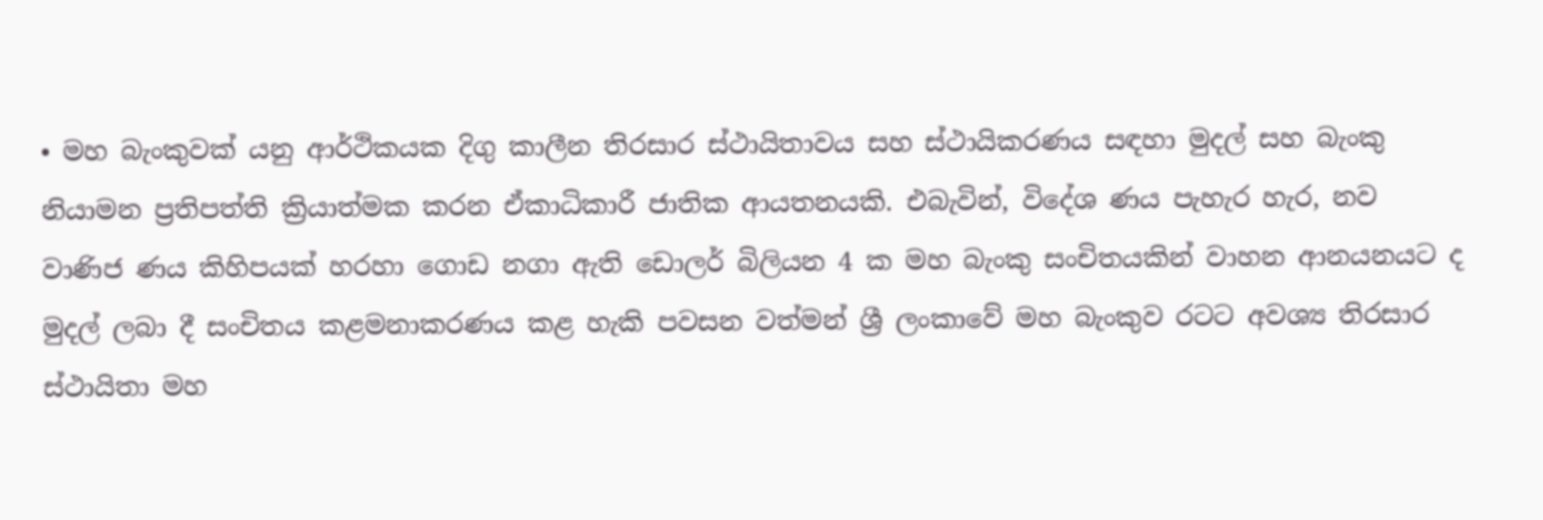• මහ බැංකුවක් යනු ආර්ථිකයක දිගු කාලීන තිරසාර ස්ථායිතාවය සහ ස්ථායිකරණය සඳහා මුදල් සහ බැංකු නියාමන ප්‍රතිපත්ති ක්‍රියාත්මක කරන ඒකාධිකාරී ජාතික ආයතනයකි. එබැවින්, විදේශ ණය පැහැර හැර, නව වාණිජ ණය කිහිපයක් හරහා ගොඩ නගා ඇති ඩොලර් බිලියන 4 ක මහ බැංකු සංචිතයකින් වාහන ආනයනයට ද මුදල් ලබා දී සංචිතය කළමනාකරණය කළ හැකි පවසන වත්මන් ශ්‍රී ලංකාවේ මහ බැංකුව රටට අවශ්‍ය තිරසාර ස්ථායිතා මහ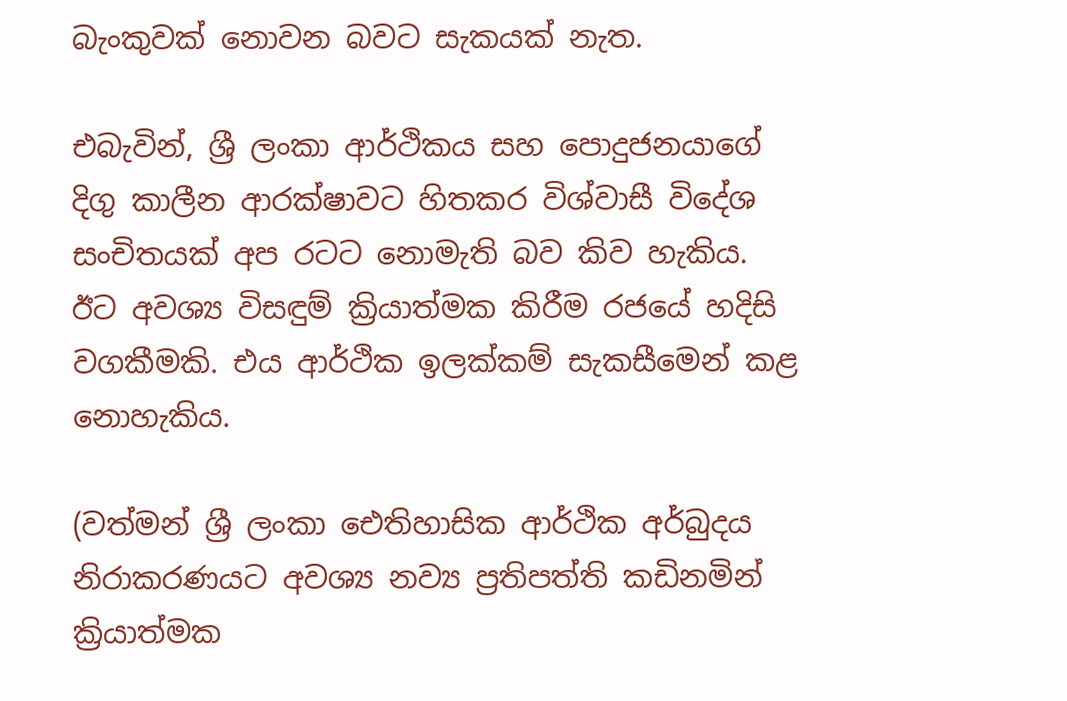බැංකුවක් නොවන බවට සැකයක් නැත.

එබැවින්, ශ්‍රී ලංකා ආර්ථිකය සහ පොදුජනයාගේ දිගු කාලීන ආරක්ෂාවට හිතකර විශ්වාසී විදේශ සංචිතයක් අප රටට නොමැති බව කිව හැකිය. ඊට අවශ්‍ය විසඳුම් ක්‍රියාත්මක කිරීම රජයේ හදිසි වගකීමකි. එය ආර්ථික ඉලක්කම් සැකසීමෙන් කළ නොහැකිය.

(වත්මන් ශ්‍රී ලංකා ඓතිහාසික ආර්ථික අර්බුදය නිරාකරණයට අවශ්‍ය නව්‍ය ප්‍රතිපත්ති කඩිනමින් ක්‍රියාත්මක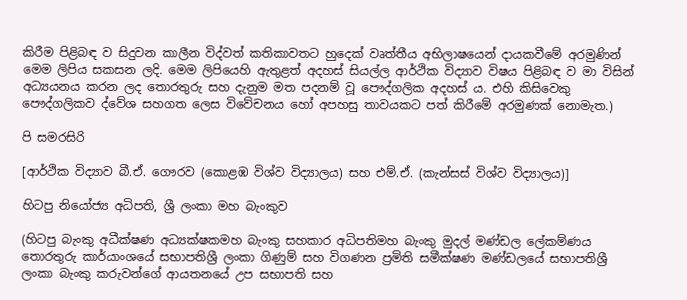කිරීම පිළිබඳ ව සිදුවන කාලීන විද්වත් කතිකාවතට හුදෙක් වෘත්තීය අභිලාෂයෙන් දායකවීමේ අරමුණින් මෙම ලිපිය සකසන ලදි. මෙම ලිපියෙහි ඇතුළත් අදහස් සියල්ල ආර්ථික විද්‍යාව විෂය පිළිබඳ ව මා විසින් අධ්‍යයනය කරන ලද තොරතුරු සහ දැනුම මත පදනම් වූ පෞද්ගලික අදහස් ය. එහි කිසිවෙකු පෞද්ගලිකව ද්වේශ සහගත ලෙස විවේචනය හෝ අපහසු තාවයකට පත් කිරීමේ අරමුණක් නොමැත.)

පි සමරසිරි

[ආර්ථික විද්‍යාව බී.ඒ. ගෞරව (කොළඹ විශ්ව විද්‍යාලය) සහ එම්.ඒ. (කැන්සස් විශ්ව විද්‍යාලය)]

හිටපු නියෝජ්‍ය අධිපති, ශ්‍රී ලංකා මහ බැංකුව

(හිටපු බැංකු අධීක්ෂණ අධ්‍යක්ෂකමහ බැංකු සහකාර අධිපතිමහ බැංකු මුදල් මණ්ඩල ලේකම්ණය තොරතුරු කාර්යාංශයේ සභාපතිශ්‍රී ලංකා ගිණුම් සහ විගණන ප්‍රමිති සමීක්ෂණ මණ්ඩලයේ සභාපතිශ්‍රී ලංකා බැංකු කරුවන්ගේ ආයතනයේ උප සභාපති සහ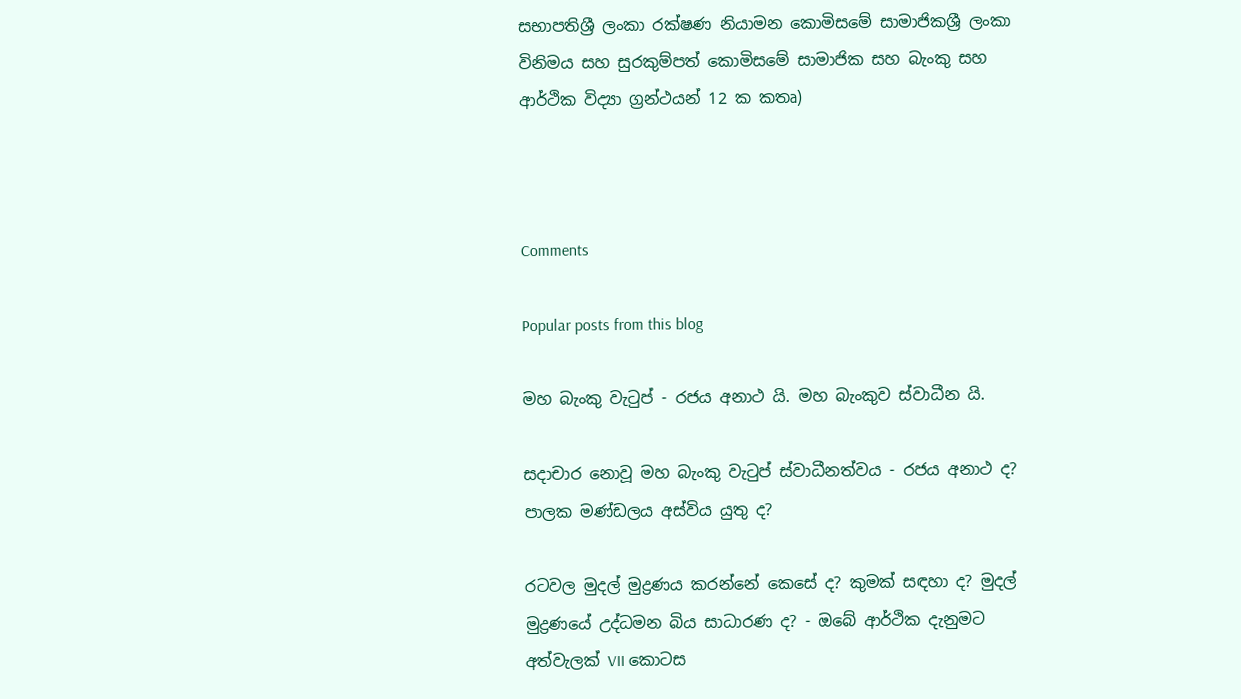සභාපතිශ්‍රී ලංකා රක්ෂණ නියාමන කොමිසමේ සාමාජිකශ්‍රී ලංකා විනිමය සහ සුරකුම්පත් කොමිසමේ සාමාජික සහ බැංකු සහ ආර්ථික විද්‍යා ග්‍රන්ථයන් 12 ක කතෘ)



Comments

Popular posts from this blog

මහ බැංකු වැටුප් - රජය අනාථ යි. මහ බැංකුව ස්වාධීන යි.

සදාචාර නොවූ මහ බැංකු වැටුප් ස්වාධීනත්වය - රජය අනාථ ද? පාලක මණ්ඩලය අස්විය යුතු ද?

රටවල මුදල් මුද්‍රණය කරන්නේ කෙසේ ද? කුමක් සඳහා ද? මුදල් මුද්‍රණයේ උද්ධමන බිය සාධාරණ ද? - ඔබේ ආර්ථික දැනුමට අත්වැලක් VII කොටස